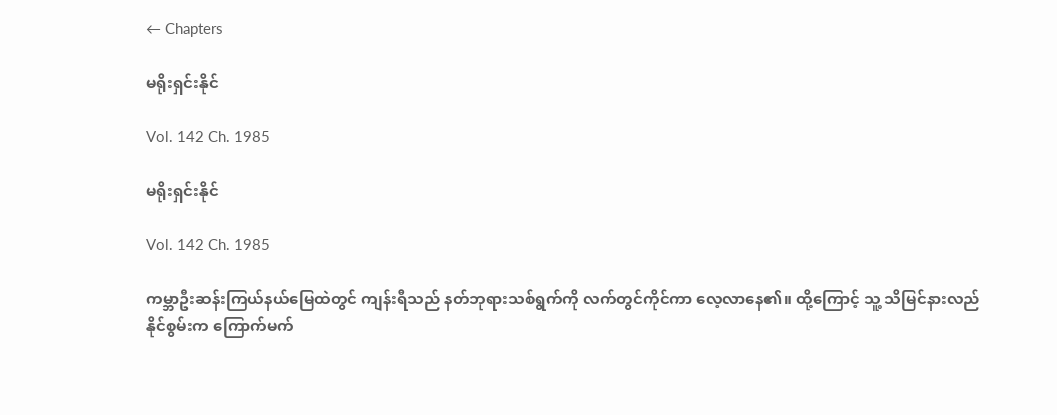← Chapters

မရိုးရှင်းနိုင်

Vol. 142 Ch. 1985

မရိုးရှင်းနိုင်

Vol. 142 Ch. 1985

ကမ္ဘာဦးဆန်းကြယ်နယ်မြေထဲတွင် ကျန်းရီသည် နတ်ဘုရားသစ်ရွက်ကို လက်တွင်ကိုင်ကာ လေ့လာနေ၏။ ထို့ကြောင့် သူ့ သိမြင်နားလည်နိုင်စွမ်းက ကြောက်မက်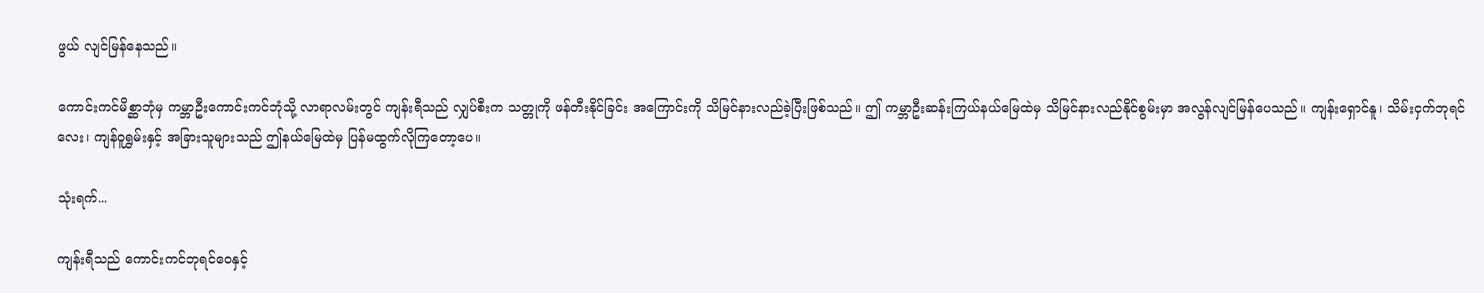ဖွယ် လျင်မြန်နေသည်။

ကောင်းကင်မိစ္ဆာဘုံမှ ကမ္ဘာဦးကောင်းကင်ဘုံသို့ လာရာလမ်းတွင် ကျန်းရီသည် လျှပ်စီးက သတ္တုကို ဖန်တီးနိုင်ခြင်း အကြောင်းကို သိမြင်နားလည်ခဲ့ပြီးဖြစ်သည်။ ဤ ကမ္ဘာဦးဆန်းကြယ်နယ်မြေထဲမှ သိမြင်နားလည်နိုင်စွမ်းမှာ အလွန်လျင်မြန်ပေသည်။ ကျန်းရှောင်နူ၊ သိမ်းငှက်ဘုရင်လေး၊ ကျန်ဝူရွှမ်းနှင့် အခြားသူများသည် ဤနယ်မြေထဲမှ ပြန်မထွက်လိုကြတော့ပေ။

သုံးရက်...

ကျန်းရီသည် ကောင်းကင်ဘုရင်ဝေနှင့်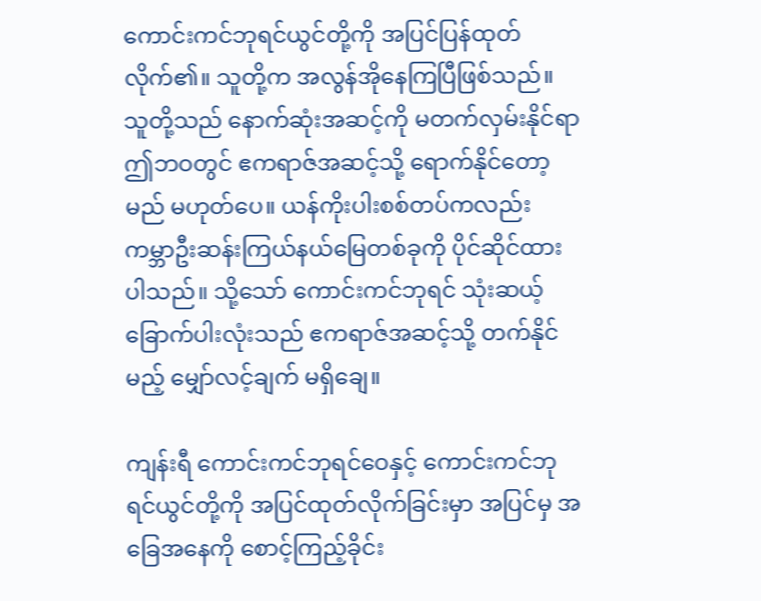ကောင်းကင်ဘုရင်ယွင်တို့ကို အပြင်ပြန်ထုတ်လိုက်၏။ သူတို့က အလွန်အိုနေကြပြီဖြစ်သည်။ သူတို့သည် နောက်ဆုံးအဆင့်ကို မတက်လှမ်းနိုင်ရာ ဤဘဝတွင် ဧကရာဇ်အဆင့်သို့ ရောက်နိုင်တော့မည် မဟုတ်ပေ။ ယန်ကိုးပါးစစ်တပ်ကလည်း ကမ္ဘာဦးဆန်းကြယ်နယ်မြေတစ်ခုကို ပိုင်ဆိုင်ထားပါသည်။ သို့သော် ကောင်းကင်ဘုရင် သုံးဆယ့်ခြောက်ပါးလုံးသည် ဧကရာဇ်အဆင့်သို့ တက်နိုင်မည့် မျှော်လင့်ချက် မရှိချေ။

ကျန်းရီ ကောင်းကင်ဘုရင်ဝေနှင့် ကောင်းကင်ဘုရင်ယွင်တို့ကို အပြင်ထုတ်လိုက်ခြင်းမှာ အပြင်မှ အခြေအနေကို စောင့်ကြည့်ခိုင်း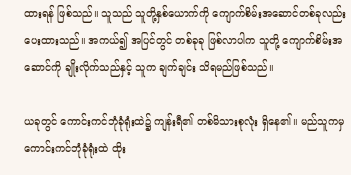ထားရန် ဖြစ်သည်။ သူသည် သူတို့နှစ်ယောက်ကို ကျောက်စိမ်းအဆောင်တစ်ခုလည်း ပေးထားသည်။ အကယ်၍ အပြင်တွင် တစ်ခုခု ဖြစ်လာပါက သူတို့ ကျောက်စိမ်းအဆောင်ကို ချိုးလိုက်သည်နှင့် သူက ချက်ချင်း သိရမည်ဖြစ်သည်။

ယခုတွင် ကောင်းကင်ဘုံခုံရုံးထဲ၌ ကျန်းရီ၏ တစ်မိသားစုလုံး ရှိနေ၏။ မည်သူကမှ ကောင်းကင်ဘုံခုံရုံးထဲ ထိုး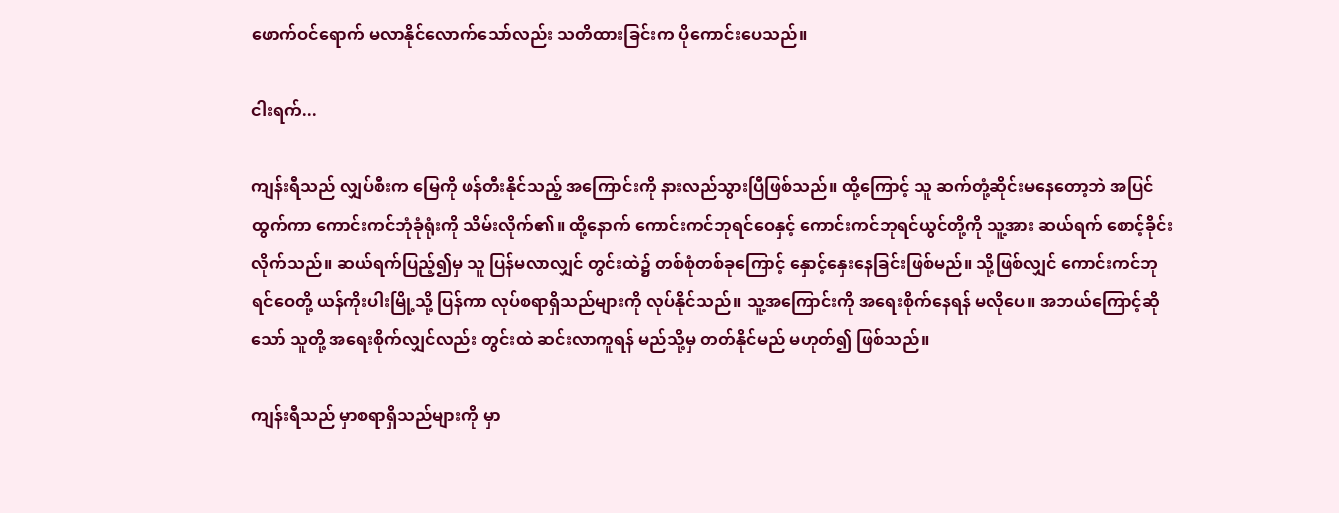ဖောက်ဝင်ရောက် မလာနိုင်လောက်သော်လည်း သတိထားခြင်းက ပိုကောင်းပေသည်။

ငါးရက်...

ကျန်းရီသည် လျှပ်စီးက မြေကို ဖန်တီးနိုင်သည့် အကြောင်းကို နားလည်သွားပြီဖြစ်သည်။ ထို့ကြောင့် သူ ဆက်တုံ့ဆိုင်းမနေတော့ဘဲ အပြင်ထွက်ကာ ကောင်းကင်ဘုံခုံရုံးကို သိမ်းလိုက်၏။ ထို့နောက် ကောင်းကင်ဘုရင်ဝေနှင့် ကောင်းကင်ဘုရင်ယွင်တို့ကို သူ့အား ဆယ်ရက် စောင့်ခိုင်းလိုက်သည်။ ဆယ်ရက်ပြည့်၍မှ သူ ပြန်မလာလျှင် တွင်းထဲ၌ တစ်စုံတစ်ခုကြောင့် နှောင့်နှေးနေခြင်းဖြစ်မည်။ သို့ဖြစ်လျှင် ကောင်းကင်ဘုရင်ဝေတို့ ယန်ကိုးပါးမြို့သို့ ပြန်ကာ လုပ်စရာရှိသည်များကို လုပ်နိုင်သည်။ သူ့အကြောင်းကို အရေးစိုက်နေရန် မလိုပေ။ အဘယ်ကြောင့်ဆိုသော် သူတို့ အရေးစိုက်လျှင်လည်း တွင်းထဲ ဆင်းလာကူရန် မည်သို့မှ တတ်နိုင်မည် မဟုတ်၍ ဖြစ်သည်။

ကျန်းရီသည် မှာစရာရှိသည်များကို မှာ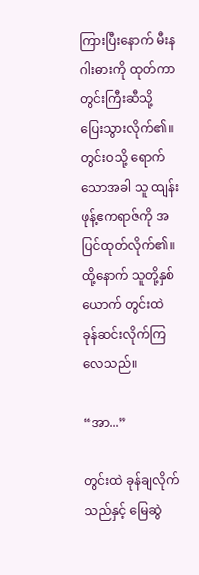ကြားပြီးနောက် မီးနဂါးဓားကို ထုတ်ကာ တွင်းကြီးဆီသို့ ပြေးသွားလိုက်၏။ တွင်းဝသို့ ရောက်သောအခါ သူ ထျန်းဖုန့်ဧကရာဇ်ကို အပြင်ထုတ်လိုက်၏။ ထို့နောက် သူတို့နှစ်ယောက် တွင်းထဲ ခုန်ဆင်းလိုက်ကြလေသည်။

“အာ...”

တွင်းထဲ ခုန်ချလိုက်သည်နှင့် မြေဆွဲ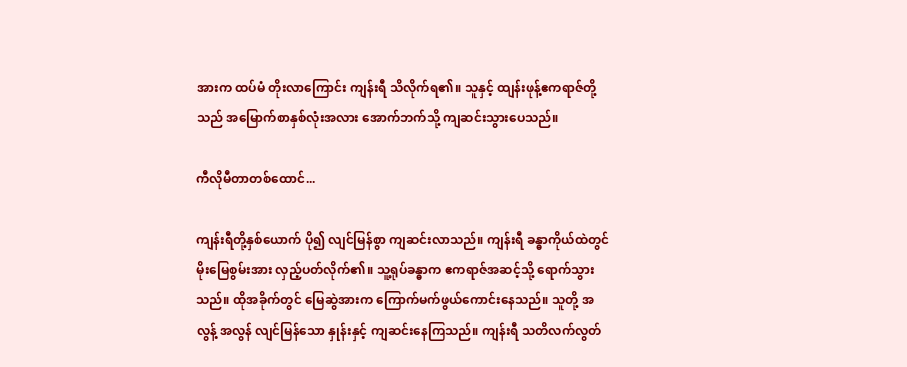အားက ထပ်မံ တိုးလာကြောင်း ကျန်းရီ သိလိုက်ရ၏။ သူနှင့် ထျန်းဖုန့်ဧကရာဇ်တို့သည် အမြောက်စာနှစ်လုံးအလား အောက်ဘက်သို့ ကျဆင်းသွားပေသည်။

ကီလိုမီတာတစ်ထောင်...

ကျန်းရီတို့နှစ်ယောက် ပို၍ လျင်မြန်စွာ ကျဆင်းလာသည်။ ကျန်းရီ ခန္ဓာကိုယ်ထဲတွင် မိုးမြေစွမ်းအား လှည့်ပတ်လိုက်၏။ သူ့ရုပ်ခန္ဓာက ဧကရာဇ်အဆင့်သို့ ရောက်သွားသည်။ ထိုအခိုက်တွင် မြေဆွဲအားက ကြောက်မက်ဖွယ်ကောင်းနေသည်။ သူတို့ အလွန့် အလွန် လျင်မြန်သော နှုန်းနှင့် ကျဆင်းနေကြသည်။ ကျန်းရီ သတိလက်လွတ်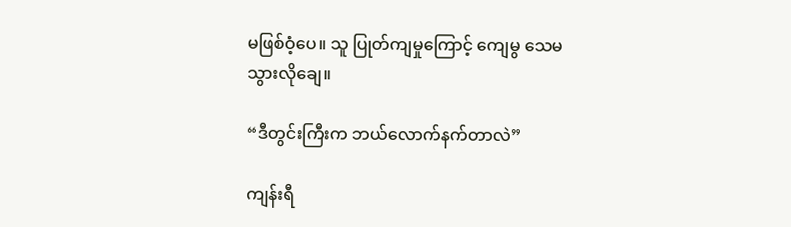မဖြစ်ဝံ့ပေ။ သူ ပြုတ်ကျမှုကြောင့် ကျေမွ သေမသွားလိုချေ။

“ဒီတွင်းကြီးက ဘယ်လောက်နက်တာလဲ”

ကျန်းရီ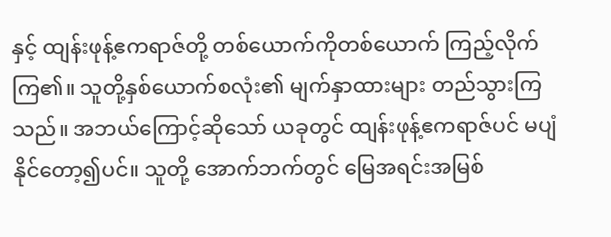နှင့် ထျန်းဖုန့်ဧကရာဇ်တို့ တစ်ယောက်ကိုတစ်ယောက် ကြည့်လိုက်ကြ၏။ သူတို့နှစ်ယောက်စလုံး၏ မျက်နှာထားများ တည်သွားကြသည်။ အဘယ်ကြောင့်ဆိုသော် ယခုတွင် ထျန်းဖုန့်ဧကရာဇ်ပင် မပျံနိုင်တော့၍ပင်။ သူတို့ အောက်ဘက်တွင် မြေအရင်းအမြစ်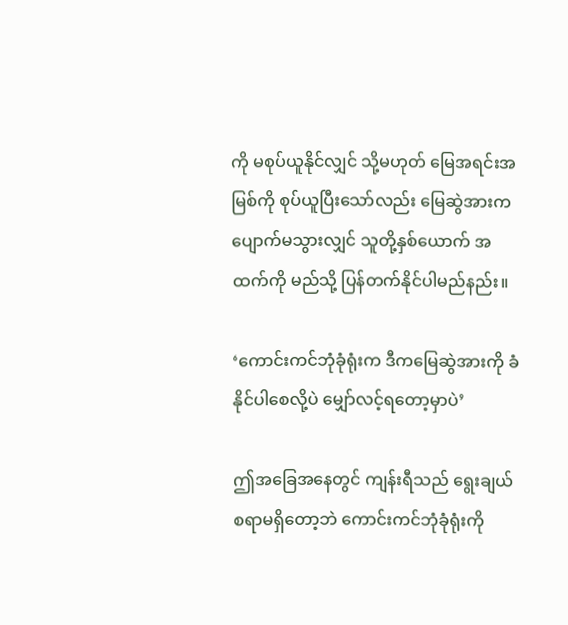ကို မစုပ်ယူနိုင်လျှင် သို့မဟုတ် မြေအရင်းအမြစ်ကို စုပ်ယူပြီးသော်လည်း မြေဆွဲအားက ပျောက်မသွားလျှင် သူတို့နှစ်ယောက် အထက်ကို မည်သို့ ပြန်တက်နိုင်ပါမည်နည်း။

‘ကောင်းကင်ဘုံခုံရုံးက ဒီကမြေဆွဲအားကို ခံနိုင်ပါစေလို့ပဲ မျှော်လင့်ရတော့မှာပဲ’

ဤအခြေအနေတွင် ကျန်းရီသည် ရွေးချယ်စရာမရှိတော့ဘဲ ကောင်းကင်ဘုံခုံရုံးကို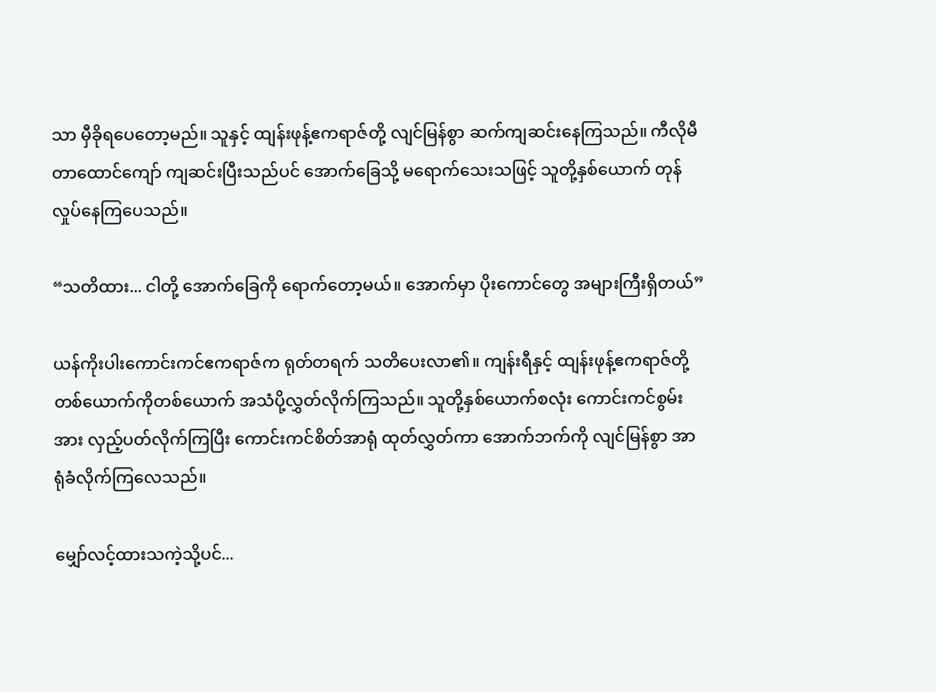သာ မှီခိုရပေတော့မည်။ သူနှင့် ထျန်းဖုန့်ဧကရာဇ်တို့ လျင်မြန်စွာ ဆက်ကျဆင်းနေကြသည်။ ကီလိုမီတာထောင်ကျော် ကျဆင်းပြီးသည်ပင် အောက်ခြေသို့ မရောက်သေးသဖြင့် သူတို့နှစ်ယောက် တုန်လှုပ်နေကြပေသည်။

“သတိထား... ငါတို့ အောက်ခြေကို ရောက်တော့မယ်။ အောက်မှာ ပိုးကောင်တွေ အများကြီးရှိတယ်”

ယန်ကိုးပါးကောင်းကင်ဧကရာဇ်က ရုတ်တရက် သတိပေးလာ၏။ ကျန်းရီနှင့် ထျန်းဖုန့်ဧကရာဇ်တို့ တစ်ယောက်ကိုတစ်ယောက် အသံပို့လွှတ်လိုက်ကြသည်။ သူတို့နှစ်ယောက်စလုံး ကောင်းကင်စွမ်းအား လှည့်ပတ်လိုက်ကြပြီး ကောင်းကင်စိတ်အာရုံ ထုတ်လွှတ်ကာ အောက်ဘက်ကို လျင်မြန်စွာ အာရုံခံလိုက်ကြလေသည်။

မျှော်လင့်ထားသကဲ့သို့ပင်...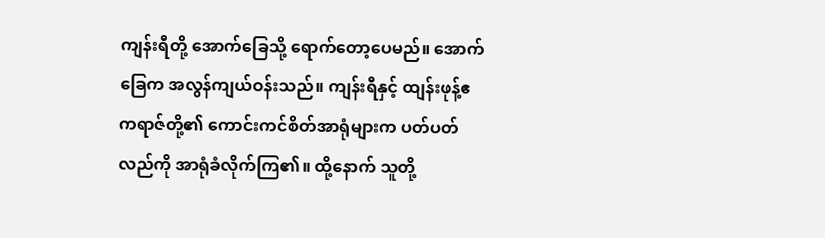ကျန်းရီတို့ အောက်ခြေသို့ ရောက်တော့ပေမည်။ အောက်ခြေက အလွန်ကျယ်ဝန်းသည်။ ကျန်းရီနှင့် ထျန်းဖုန့်ဧကရာဇ်တို့၏ ကောင်းကင်စိတ်အာရုံများက ပတ်ပတ်လည်ကို အာရုံခံလိုက်ကြ၏။ ထို့နောက် သူတို့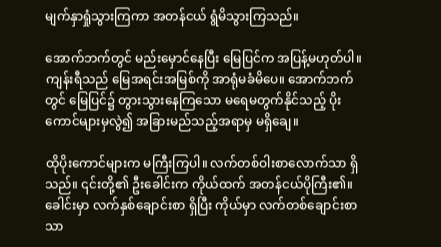မျက်နှာရှုံသွားကြကာ အတန်ငယ် ရွံမိသွားကြသည်။

အောက်ဘက်တွင် မည်းမှောင်နေပြီး မြေပြင်က အပြန့်မဟုတ်ပါ။ ကျန်းရီသည် မြေအရင်းအမြစ်ကို အာရုံမခံမိပေ။ အောက်ဘက်တွင် မြေပြင်၌ တွားသွားနေကြသော မရေမတွက်နိုင်သည့် ပိုးကောင်များမှလွဲ၍ အခြားမည်သည့်အရာမှ မရှိချေ။

ထိုပိုးကောင်များက မကြီးကြပါ။ လက်တစ်ဝါးစာလောက်သာ ရှိသည်။ ၎င်းတို့၏ ဦးခေါင်းက ကိုယ်ထက် အတန်ငယ်ပိုကြီး၏။ ခေါင်းမှာ လက်နှစ်ချောင်းစာ ရှိပြီး ကိုယ်မှာ လက်တစ်ချောင်းစာသာ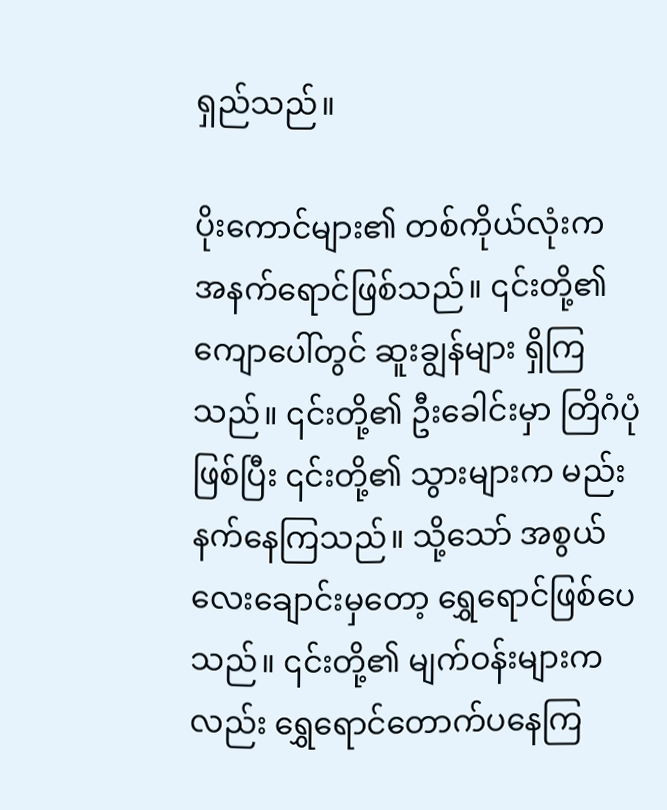ရှည်သည်။

ပိုးကောင်များ၏ တစ်ကိုယ်လုံးက အနက်ရောင်ဖြစ်သည်။ ၎င်းတို့၏ ကျောပေါ်တွင် ဆူးချွန်များ ရှိကြသည်။ ၎င်းတို့၏ ဦးခေါင်းမှာ တြိဂံပုံ ဖြစ်ပြီး ၎င်းတို့၏ သွားများက မည်းနက်နေကြသည်။ သို့သော် အစွယ်လေးချောင်းမှတော့ ရွှေရောင်ဖြစ်ပေသည်။ ၎င်းတို့၏ မျက်ဝန်းများကလည်း ရွှေရောင်‌တောက်ပနေကြ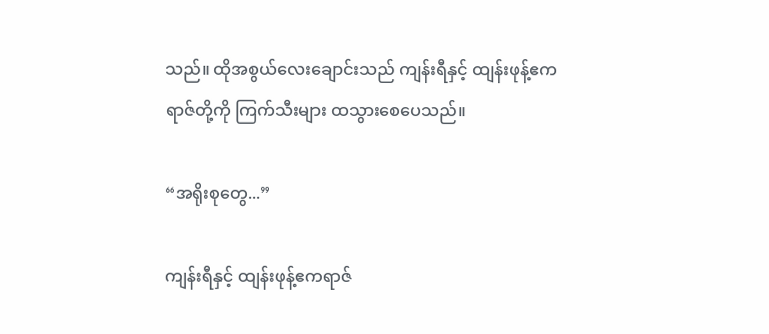သည်။ ထိုအစွယ်လေးချောင်းသည် ကျန်းရီနှင့် ထျန်းဖုန့်ဧကရာဇ်တို့ကို ကြက်သီးများ ထသွားစေပေသည်။

“အရိုးစုတွေ...”

ကျန်းရီနှင့် ထျန်းဖုန့်ဧကရာဇ်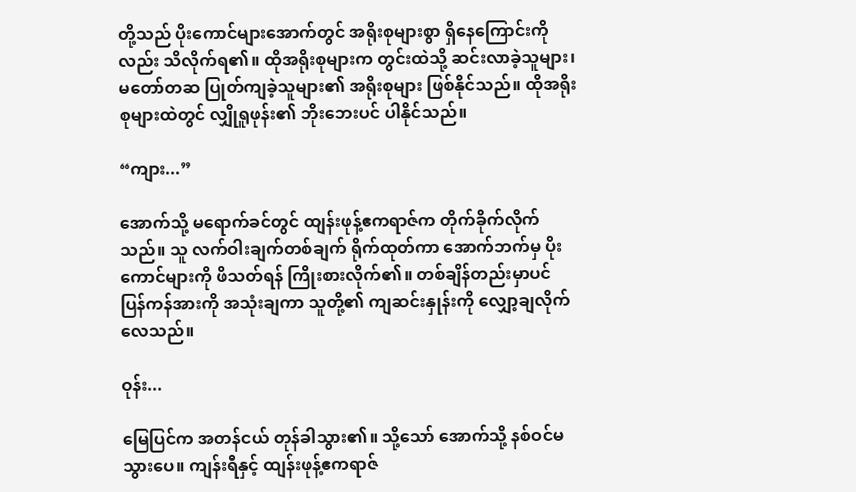တို့သည် ပိုးကောင်များအောက်တွင် အရိုးစုများစွာ ရှိနေကြောင်းကိုလည်း သိလိုက်ရ၏။ ထိုအရိုးစုများက တွင်းထဲသို့ ဆင်းလာခဲ့သူများ၊ မတော်တဆ ပြုတ်ကျခဲ့သူများ၏ အရိုးစုများ ဖြစ်နိုင်သည်။ ထိုအရိုးစုများထဲတွင် လျှိုရူဖုန်း၏ ဘိုးဘေးပင် ပါနိုင်သည်။

“ကျား...”

အောက်သို့ မရောက်ခင်တွင် ထျန်းဖုန့်ဧကရာဇ်က တိုက်ခိုက်လိုက်သည်။ သူ လက်ဝါးချက်တစ်ချက် ရိုက်ထုတ်ကာ အောက်ဘက်မှ ပိုးကောင်များကို ဖိသတ်ရန် ကြိုးစားလိုက်၏။ တစ်ချိန်တည်းမှာပင် ပြန်ကန်အားကို အသုံးချကာ သူတို့၏ ကျဆင်းနှုန်းကို လျှော့ချလိုက်လေသည်။

ဝုန်း...

မြေပြင်က အတန်ငယ် တုန်ခါသွား၏။ သို့သော် အောက်သို့ နစ်ဝင်မသွားပေ။ ကျန်းရီနှင့် ထျန်းဖုန့်ဧကရာဇ်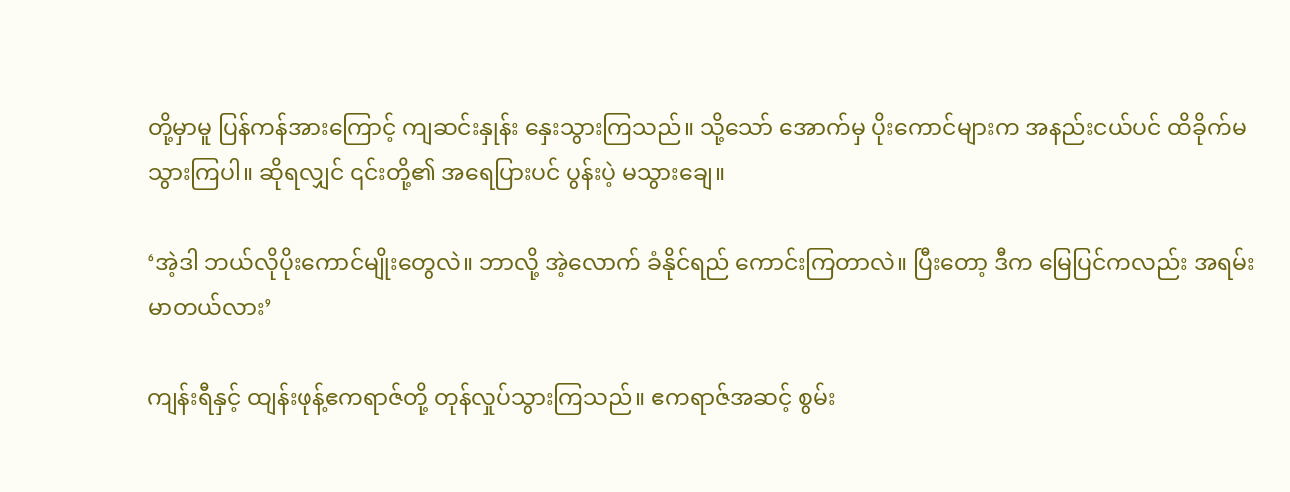တို့မှာမူ ပြန်ကန်အားကြောင့် ကျဆင်းနှုန်း နှေးသွားကြသည်။ သို့သော် အောက်မှ ပိုးကောင်များက အနည်းငယ်ပင် ထိခိုက်မသွားကြပါ။ ဆိုရလျှင် ၎င်းတို့၏ အရေပြားပင် ပွန်းပဲ့ မသွားချေ။

‘အဲ့ဒါ ဘယ်လိုပိုးကောင်မျိုးတွေလဲ။ ဘာလို့ အဲ့လောက် ခံနိုင်ရည် ကောင်းကြတာလဲ။ ပြီးတော့ ဒီက မြေပြင်ကလည်း အရမ်းမာတယ်လား’

ကျန်းရီနှင့် ထျန်းဖုန့်ဧကရာဇ်တို့ တုန်လှုပ်သွားကြသည်။ ဧကရာဇ်အဆင့် စွမ်း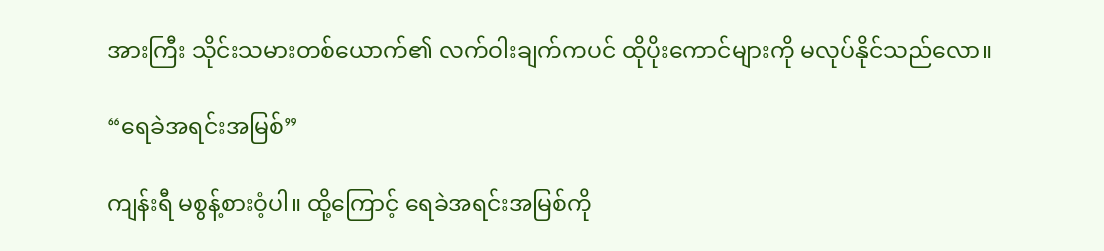အားကြီး သိုင်းသမားတစ်ယောက်၏ လက်ဝါးချက်ကပင် ထိုပိုးကောင်များကို မလုပ်နိုင်သည်လော။

“ရေခဲအရင်းအမြစ်”

ကျန်းရီ မစွန့်စားဝံ့ပါ။ ထို့ကြောင့် ရေခဲအရင်းအမြစ်ကို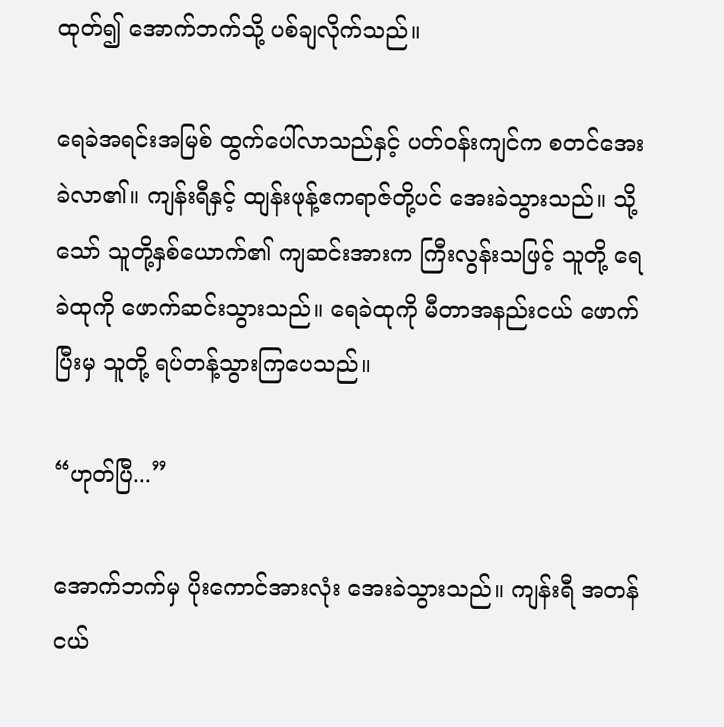ထုတ်၍ အောက်ဘက်သို့ ပစ်ချလိုက်သည်။

ရေခဲအရင်းအမြစ် ထွက်ပေါ်လာသည်နှင့် ပတ်ဝန်းကျင်က စတင်‌အေးခဲလာ၏။ ကျန်းရီနှင့် ထျန်းဖုန့်ဧကရာဇ်တို့ပင် အေးခဲသွားသည်။ သို့သော် သူတို့နှစ်ယောက်၏ ကျဆင်းအားက ကြီးလွန်းသဖြင့် သူတို့ ရေခဲထုကို ဖောက်ဆင်းသွားသည်။ ရေခဲထုကို မီတာအနည်းငယ် ဖောက်ပြီးမှ သူတို့ ရပ်တန့်သွားကြပေသည်။

“ဟုတ်ပြီ...”

အောက်ဘက်မှ ပိုးကောင်အားလုံး အေးခဲသွားသည်။ ကျန်းရီ အတန်ငယ်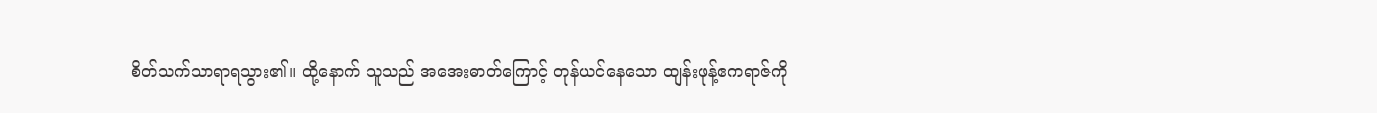စိတ်သက်သာရာရသွား၏။ ထို့နောက် သူသည် အအေးဓာတ်ကြောင့် တုန်ယင်နေသော ထျန်းဖုန့်ဧကရာဇ်ကို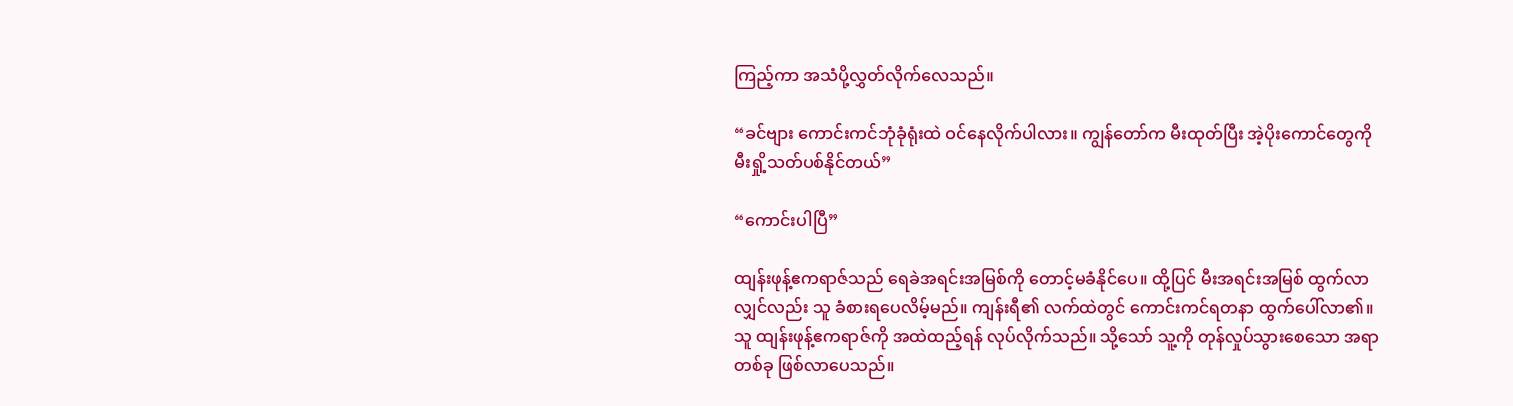ကြည့်ကာ အသံပို့လွှတ်လိုက်လေသည်။

“ခင်ဗျား ကောင်းကင်ဘုံခုံရုံးထဲ ဝင်နေလိုက်ပါလား။ ကျွန်တော်က မီးထုတ်ပြီး အဲ့ပိုးကောင်တွေကို မီးရှို့သတ်ပစ်နိုင်တယ်”

“ကောင်းပါပြီ”

ထျန်းဖုန့်ဧကရာဇ်သည် ရေခဲအရင်းအမြစ်ကို တောင့်မခံနိုင်ပေ။ ထို့ပြင် မီးအရင်းအမြစ် ထွက်လာလျှင်လည်း သူ ခံစားရပေလိမ့်မည်။ ကျန်းရီ၏ လက်ထဲတွင် ကောင်းကင်ရတနာ ထွက်ပေါ်လာ၏။ သူ ထျန်းဖုန့်ဧကရာဇ်ကို အထဲထည့်ရန် လုပ်လိုက်သည်။ သို့သော် သူ့ကို တုန်လှုပ်သွားစေသော အရာတစ်ခု ဖြစ်လာပေသည်။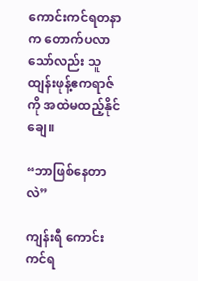ကောင်းကင်ရတနာက တောက်ပလာသော်လည်း သူ ထျန်းဖုန့်ဧကရာဇ်ကို အထဲမထည့်နိုင်ချေ။

“ဘာဖြစ်နေတာလဲ”

ကျန်းရီ ကောင်းကင်ရ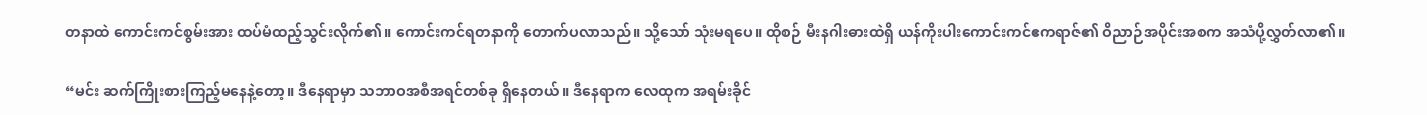တနာထဲ ကောင်းကင်စွမ်းအား ထပ်မံထည့်သွင်းလိုက်၏။ ကောင်းကင်ရတနာကို တောက်ပလာသည်။ သို့သော် သုံးမရပေ။ ထိုစဉ် မီးနဂါးဓားထဲရှိ ယန်ကိုးပါးကောင်းကင်ဧကရာဇ်၏ ဝိညာဉ်အပိုင်းအစက အသံပို့လွှတ်လာ၏။

“မင်း ဆက်ကြိုးစားကြည့်မနေနဲ့တော့။ ဒီနေရာမှာ သဘာဝအစီအရင်တစ်ခု ရှိနေတယ်။ ဒီနေရာက လေထုက အရမ်းခိုင်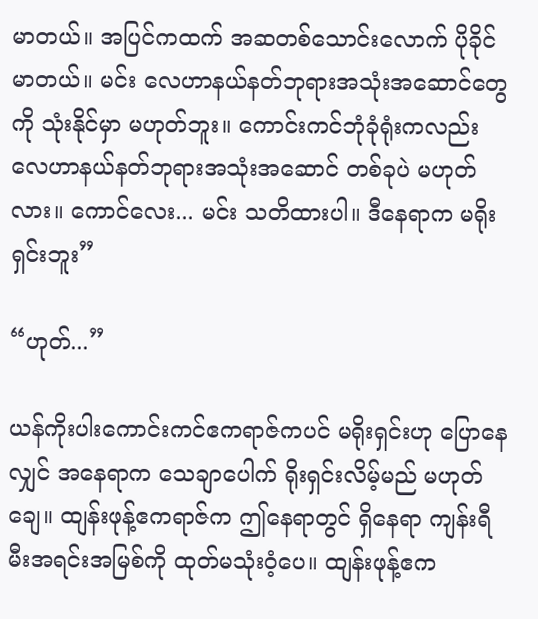မာတယ်။ အပြင်ကထက် အဆတစ်သောင်းလောက် ပိုခိုင်မာတယ်။ မင်း လေဟာနယ်နတ်ဘုရားအသုံးအဆောင်တွေကို သုံးနိုင်မှာ မဟုတ်ဘူး။ ကောင်းကင်ဘုံခုံရုံးကလည်း လေဟာနယ်နတ်ဘုရားအသုံးအဆောင် တစ်ခုပဲ မဟုတ်လား။ ကောင်လေး... မင်း သတိထားပါ။ ဒီနေရာက မရိုးရှင်းဘူး”

“ဟုတ်...”

ယန်ကိုးပါးကောင်းကင်ဧကရာဇ်ကပင် မရိုးရှင်းဟု ပြောနေလျှင် အနေရာက သေချာပေါက် ရိုးရှင်းလိမ့်မည် မဟုတ်ချေ။ ထျန်းဖုန့်ဧကရာဇ်က ဤနေရာတွင် ရှိနေရာ ကျန်းရီ မီးအရင်းအမြစ်ကို ထုတ်မသုံးဝံ့ပေ။ ထျန်းဖုန့်ဧက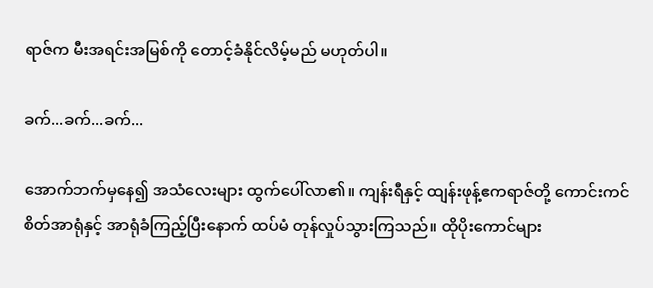ရာဇ်က မီးအရင်းအမြစ်ကို တောင့်ခံနိုင်လိမ့်မည် မဟုတ်ပါ။

ခက်...ခက်...ခက်...

အောက်ဘက်မှနေ၍ အသံလေးများ ထွက်ပေါ်လာ၏။ ကျန်းရီနှင့် ထျန်းဖုန့်ဧကရာဇ်တို့ ကောင်းကင်စိတ်အာရုံနှင့် အာရုံခံကြည့်ပြီးနောက် ထပ်မံ တုန်လှုပ်သွားကြသည်။ ထိုပိုးကောင်များ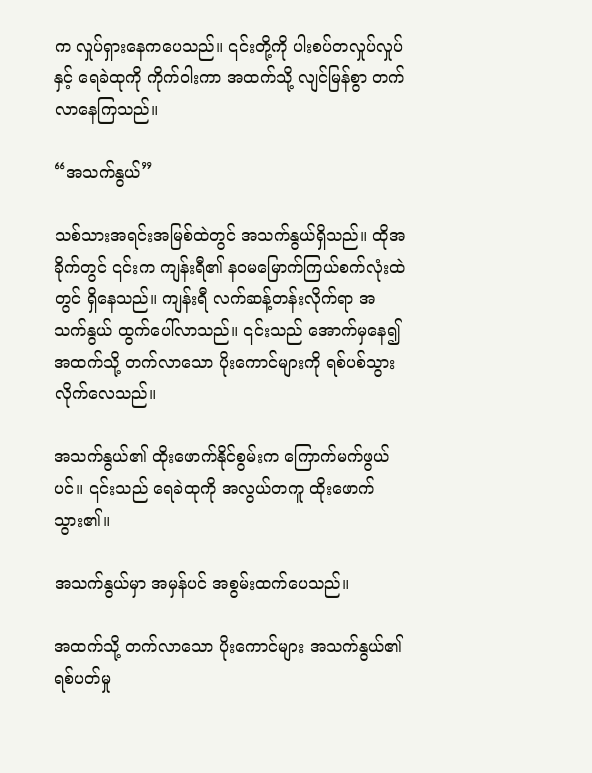က လှုပ်ရှားနေကပေသည်။ ၎င်းတို့ကို ပါးစပ်တလှုပ်လှုပ်နှင့် ရေခဲထုကို ကိုက်ဝါးကာ အထက်သို့ လျင်မြန်စွာ တက်လာနေကြသည်။

“အသက်နွယ်”

သစ်သားအရင်းအမြစ်ထဲတွင် အသက်နွယ်ရှိသည်။ ထိုအခိုက်တွင် ၎င်းက ကျန်းရီ၏ နဝမမြောက်ကြယ်စက်လုံးထဲတွင် ရှိနေသည်။ ကျန်းရီ လက်ဆန့်တန်းလိုက်ရာ အသက်နွယ် ထွက်ပေါ်လာသည်။ ၎င်းသည် အောက်မှနေ၍ အထက်သို့ တက်လာသော ပိုးကောင်များကို ရစ်ပစ်သွားလိုက်လေသည်။

အသက်နွယ်၏ ထိုးဖောက်နိုင်စွမ်းက ကြောက်မက်ဖွယ်ပင်။ ၎င်းသည် ရေခဲထုကို အလွယ်တကူ ထိုးဖောက်သွား၏။

အသက်နွယ်မှာ အမှန်ပင် အစွမ်းထက်ပေသည်။

အထက်သို့ တက်လာသော ပိုးကောင်များ အသက်နွယ်၏ ရစ်ပတ်မှု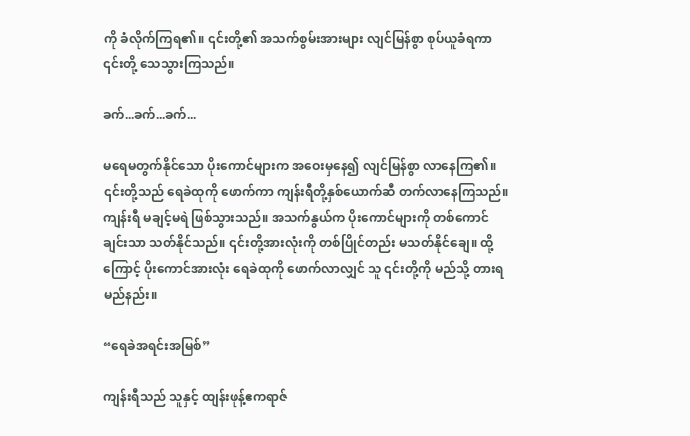ကို ခံလိုက်ကြရ၏။ ၎င်းတို့၏ အသက်စွမ်းအားများ လျင်မြန်စွာ စုပ်ယူခံရကာ ၎င်းတို့ သေသွားကြသည်။

ခက်...ခက်...ခက်...

မရေမတွက်နိုင်သော ပိုးကောင်များက အဝေးမှနေ၍ လျင်မြန်စွာ လာနေကြ၏။ ၎င်းတို့သည် ရေခဲထုကို ဖောက်ကာ ကျန်းရီတို့နှစ်ယောက်ဆီ တက်လာနေကြသည်။ ကျန်းရီ မချင့်မရဲ ဖြစ်သွားသည်။ အသက်နွယ်က ပိုးကောင်များကို တစ်ကောင်ချင်းသာ သတ်နိုင်သည်။ ၎င်းတို့အားလုံးကို တစ်ပြိုင်တည်း မသတ်နိုင်ချေ။ ထို့ကြောင့် ပိုးကောင်အားလုံး ရေခဲထုကို ဖောက်လာလျှင် သူ ၎င်းတို့ကို မည်သို့ တားရမည်နည်း။

“ရေခဲအရင်းအမြစ်”

ကျန်းရီသည် သူနှင့် ထျန်းဖုန့်ဧကရာဇ်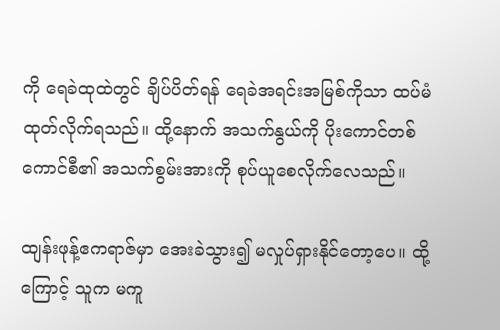ကို ရေခဲထုထဲတွင် ချိပ်ပိတ်ရန် ရေခဲအရင်းအမြစ်ကိုသာ ထပ်မံ ထုတ်လိုက်ရသည်။ ထို့နောက် အသက်နွယ်ကို ပိုးကောင်တစ်ကောင်စီ၏ အသက်စွမ်းအားကို စုပ်ယူစေလိုက်လေသည်။

ထျန်းဖုန့်ဧကရာဇ်မှာ အေးခဲသွား၍ မလှုပ်ရှားနိုင်တော့ပေ။ ထို့ကြောင့် သူက မကူ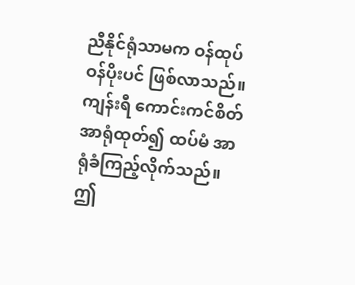ညီနိုင်ရုံသာမက ဝန်ထုပ်ဝန်ပိုးပင် ဖြစ်လာသည်။ ကျန်းရီ ကောင်းကင်စိတ်အာရုံထုတ်၍ ထပ်မံ အာရုံခံကြည့်လိုက်သည်။ ဤ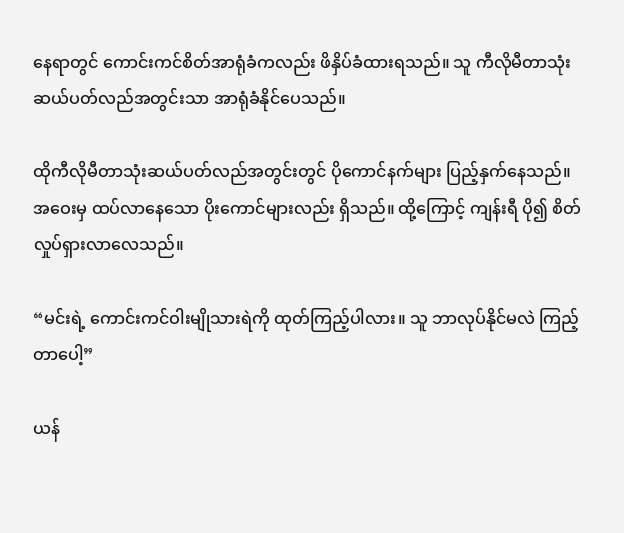နေရာတွင် ကောင်းကင်စိတ်အာရုံခံကလည်း ဖိနှိပ်ခံထားရသည်။ သူ ကီလိုမီတာသုံးဆယ်ပတ်လည်အတွင်းသာ အာရုံခံနိုင်ပေသည်။

ထိုကီလိုမီတာသုံးဆယ်ပတ်လည်အတွင်းတွင် ပိုကောင်နက်များ ပြည့်နှက်နေသည်။ အဝေးမှ ထပ်လာနေသော ပိုးကောင်များလည်း ရှိသည်။ ထို့ကြောင့် ကျန်းရီ ပို၍ စိတ်လှုပ်ရှားလာလေသည်။

“မင်းရဲ့ ကောင်းကင်ဝါးမျိုသားရဲကို ထုတ်ကြည့်ပါလား။ သူ ဘာလုပ်နိုင်မလဲ ကြည့်တာပေါ့”

ယန်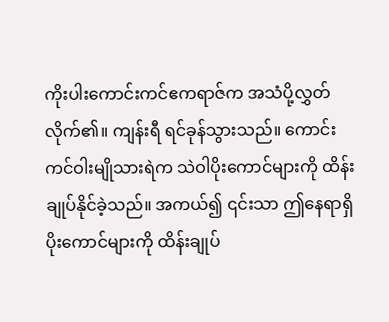ကိုးပါးကောင်းကင်ဧကရာဇ်က အသံပို့လွှတ်လိုက်၏။ ကျန်းရီ ရင်ခုန်သွားသည်။ ကောင်းကင်ဝါးမျိုသားရဲက သဲဝါပိုးကောင်များကို ထိန်းချုပ်နိုင်ခဲ့သည်။ အကယ်၍ ၎င်းသာ ဤနေရာရှိ ပိုးကောင်များကို ထိန်းချုပ်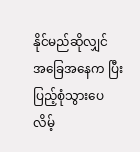နိုင်မည်ဆိုလျှင် အခြေအနေက ပြီးပြည့်စုံသွားပေလိမ့်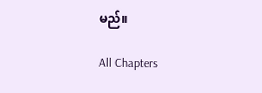မည်။

All Chapters